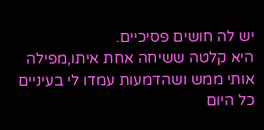יש לה חושים פסיכיים.
היא קלטה ששיחה אחת איתו,מפילה אותי ממש ושהדמעות עמדו לי בעיניים כל היום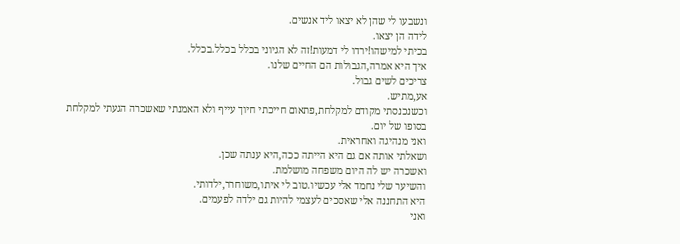ונשבעו לי שהן לא יצאו ליד אנשים.
לידה הן יצאו.
בכיתי למישהו!ירדו לי דמעות!זה לא הגיוני בכלל בכלל.בכלל.
איך היא אמרה,הגבולות הם החיים שלנו.
צריכים לשים גבול.
אע,מתיש.
וכשנכנסתי מקודם למקלחת,פתאום חייכתי חיוך עייף ולא האמנתי שאשכרה הגעתי למקלחת בסופו של יום.
ואני מנהיגה ואחראית.
ושאלתי אותה אם גם היא הייתה ככה,היא ענתה שכן.
ואשכרה יש לה היום משפחה מושלמת.
והשיער שלי נחמד אלי עכשיו.טוב לי איתו,משוחרר,ילדותי.
היא התחננה אלי שאסכים לעצמי להיות גם ילדה לפעמים.
ואני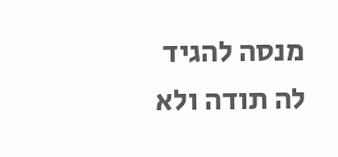מנסה להגיד לה תודה ולא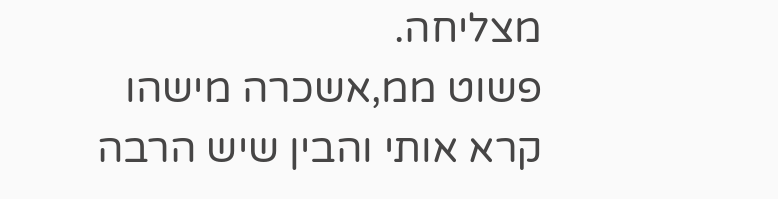מצליחה.
פשוט ממ,אשכרה מישהו קרא אותי והבין שיש הרבה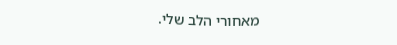מאחורי הלב שלי.